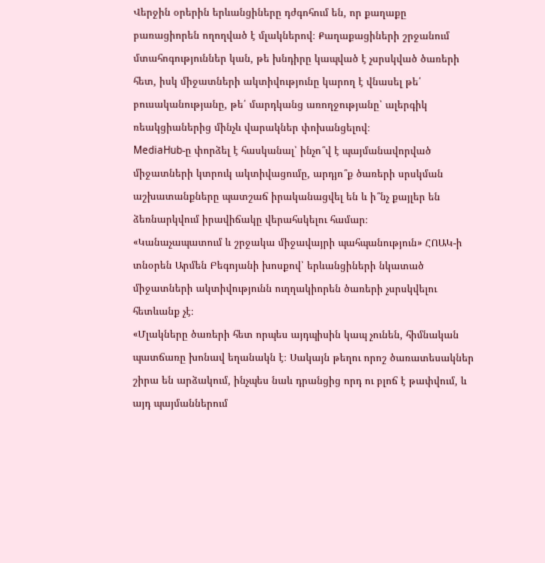Վերջին օրերին երևանցիները դժգոհում են, որ քաղաքը բառացիորեն ողողված է մլակներով։ Քաղաքացիների շրջանում մտահոգություններ կան, թե խնդիրը կապված է չսրսկված ծառերի հետ, իսկ միջատների ակտիվությունը կարող է վնասել թե՛ բուսականությանը, թե՛ մարդկանց առողջությանը՝ ալերգիկ ռեակցիաներից մինչև վարակներ փոխանցելով։
MediaHub-ը փորձել է հասկանալ՝ ինչո՞վ է պայմանավորված միջատների կտրուկ ակտիվացումը, արդյո՞ք ծառերի սրսկման աշխատանքները պատշաճ իրականացվել են և ի՞նչ քայլեր են ձեռնարկվում իրավիճակը վերահսկելու համար։
«Կանաչապատում և շրջակա միջավայրի պահպանություն» ՀՈԱԿ-ի տնօրեն Արմեն Բեգոյանի խոսքով՝ երևանցիների նկատած միջատների ակտիվությունն ուղղակիորեն ծառերի չսրսկվելու հետևանք չէ։
«Մլակները ծառերի հետ որպես այդպիսին կապ չունեն, հիմնական պատճառը խոնավ եղանակն է։ Սակայն թեղու որոշ ծառատեսակներ շիրա են արձակում, ինչպես նաև դրանցից որդ ու բլոճ է թափվում, և այդ պայմաններում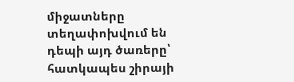միջատները տեղափոխվում են դեպի այդ ծառերը՝ հատկապես շիրայի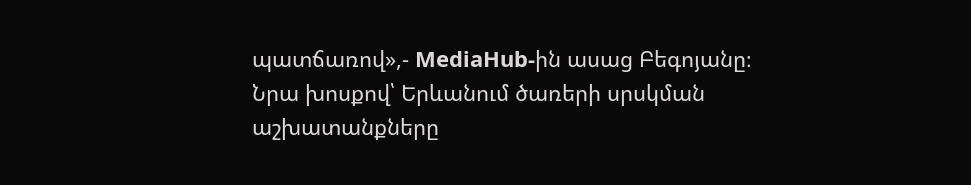պատճառով»,- MediaHub-ին ասաց Բեգոյանը։
Նրա խոսքով՝ Երևանում ծառերի սրսկման աշխատանքները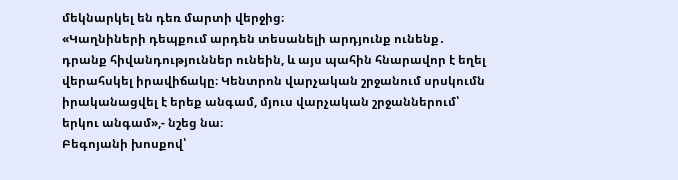մեկնարկել են դեռ մարտի վերջից։
«Կաղնիների դեպքում արդեն տեսանելի արդյունք ունենք․ դրանք հիվանդություններ ունեին, և այս պահին հնարավոր է եղել վերահսկել իրավիճակը։ Կենտրոն վարչական շրջանում սրսկումն իրականացվել է երեք անգամ, մյուս վարչական շրջաններում՝ երկու անգամ»,- նշեց նա։
Բեգոյանի խոսքով՝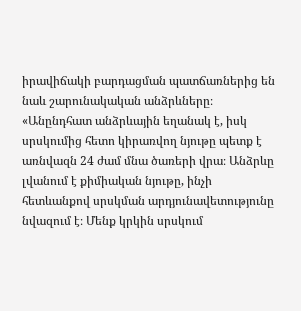իրավիճակի բարդացման պատճառներից են նաև շարունակական անձրևները։
«Անընդհատ անձրևային եղանակ է, իսկ սրսկումից հետո կիրառվող նյութը պետք է առնվազն 24 ժամ մնա ծառերի վրա։ Անձրևը լվանում է քիմիական նյութը, ինչի հետևանքով սրսկման արդյունավետությունը նվազում է։ Մենք կրկին սրսկում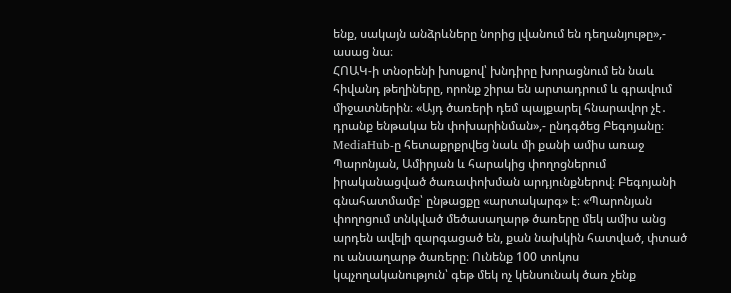ենք, սակայն անձրևները նորից լվանում են դեղանյութը»,- ասաց նա։
ՀՈԱԿ-ի տնօրենի խոսքով՝ խնդիրը խորացնում են նաև հիվանդ թեղիները, որոնք շիրա են արտադրում և գրավում միջատներին։ «Այդ ծառերի դեմ պայքարել հնարավոր չէ․ դրանք ենթակա են փոխարինման»,- ընդգծեց Բեգոյանը։
MediaHub-ը հետաքրքրվեց նաև մի քանի ամիս առաջ Պարոնյան, Ամիրյան և հարակից փողոցներում իրականացված ծառափոխման արդյունքներով։ Բեգոյանի գնահատմամբ՝ ընթացքը «արտակարգ» է։ «Պարոնյան փողոցում տնկված մեծասաղարթ ծառերը մեկ ամիս անց արդեն ավելի զարգացած են, քան նախկին հատված, փտած ու անսաղարթ ծառերը։ Ունենք 100 տոկոս կպչողականություն՝ գեթ մեկ ոչ կենսունակ ծառ չենք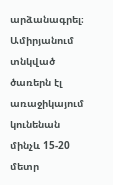արձանագրել։ Ամիրյանում տնկված ծառերն էլ առաջիկայում կունենան մինչև 15-20 մետր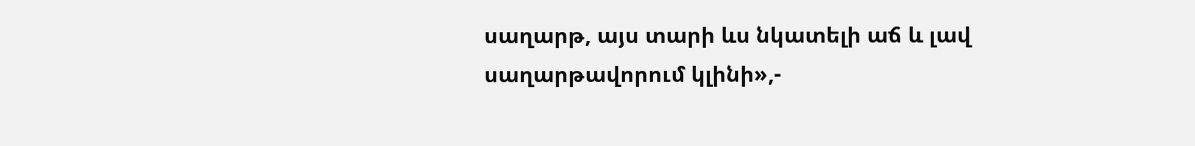սաղարթ, այս տարի ևս նկատելի աճ և լավ սաղարթավորում կլինի»,-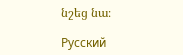նշեց նա։

Русский